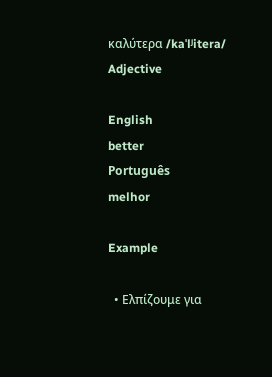καλύτερα /kaˈlʲitera/ Adjective

English
better
Português
melhor

Example

  • Ελπίζουμε για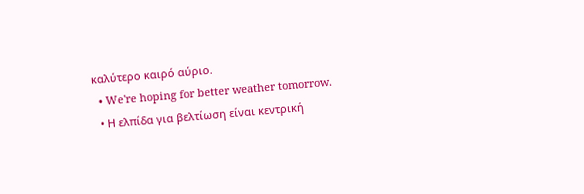καλύτερο καιρό αύριο.
  • We're hoping for better weather tomorrow.
  • Η ελπίδα για βελτίωση είναι κεντρική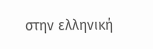στην ελληνική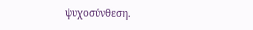ψυχοσύνθεση.